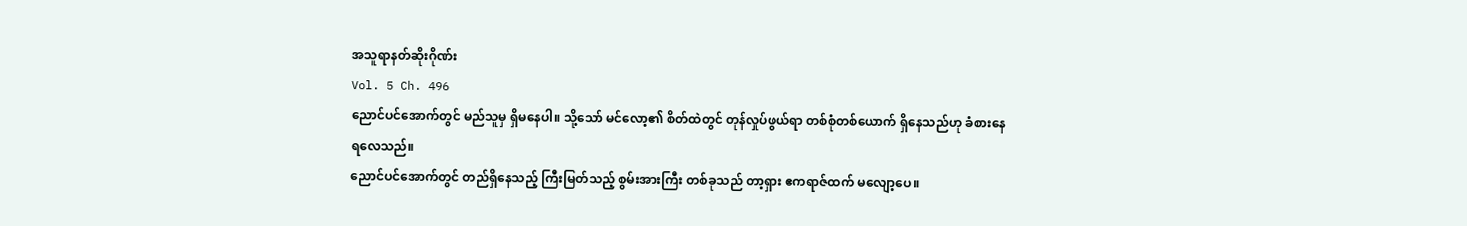အသူရာနတ်ဆိုးဂိုဏ်း
Vol. 5 Ch. 496
ညောင်ပင်အောက်တွင် မည်သူမှ ရှိမနေပါ။ သို့သော် မင်လော့၏ စိတ်ထဲတွင် တုန်လှုပ်ဖွယ်ရာ တစ်စုံတစ်ယောက် ရှိနေသည်ဟု ခံစားနေရလေသည်။
ညောင်ပင်အောက်တွင် တည်ရှိနေသည့် ကြီးမြတ်သည့် စွမ်းအားကြီး တစ်ခုသည် တာ့ရှား ဧကရာဇ်ထက် မလျော့ပေ။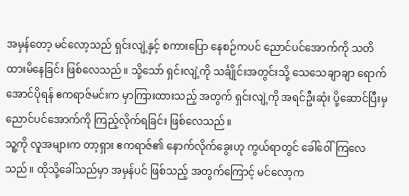အမှန်တော့ မင်လော့သည် ရှင်းလျဲ့နှင့် စကားပြော နေစဉ်ကပင် ညောင်ပင်အောက်ကို သတိထားမိနေခြင်း ဖြစ်လေသည်။ သို့သော် ရှင်းလျဲ့ကို သင်္ချိုင်းအတွင်းသို့ သေသေချာချာ ရောက်အောင်ပိုရန် ဧကရာဇ်မင်းက မှာကြားထားသည့် အတွက် ရှင်းလျဲ့ကို အရင်ဦးဆုံး ပို့ဆောင်ပြီးမှ ညောင်ပင်အောက်ကို ကြည့်လိုက်ရခြင်း ဖြစ်လေသည်။
သူ့ကို လူအများက တာ့ရှား ဧကရာဇ်၏ နောက်လိုက်ခွေးဟု ကွယ်ရာတွင် ခေါ်ဝေါ် ကြလေသည်။ ထိုသို့ခေါ်သည်မှာ အမှန်ပင် ဖြစ်သည့် အတွက်ကြောင့် မင်လော့က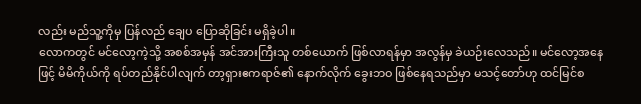လည်း မည်သူ့ကိုမှ ပြန်လည် ချေပ ပြောဆိုခြင်း မရှိခဲ့ပါ။
လောကတွင် မင်လော့ကဲ့သို့ အစစ်အမှန် အင်အားကြီးသူ တစ်ယောက် ဖြစ်လာရန်မှာ အလွန်မှ ခဲယဉ်းလေသည်။ မင်လော့အနေဖြင့် မိမိကိုယ်ကို ရပ်တည်နိုင်ပါလျက် တာ့ရှားဧကရာဇ်၏ နောက်လိုက် ခွေးဘဝ ဖြစ်နေရသည်မှာ မသင့်တော်ဟု ထင်မြင်စ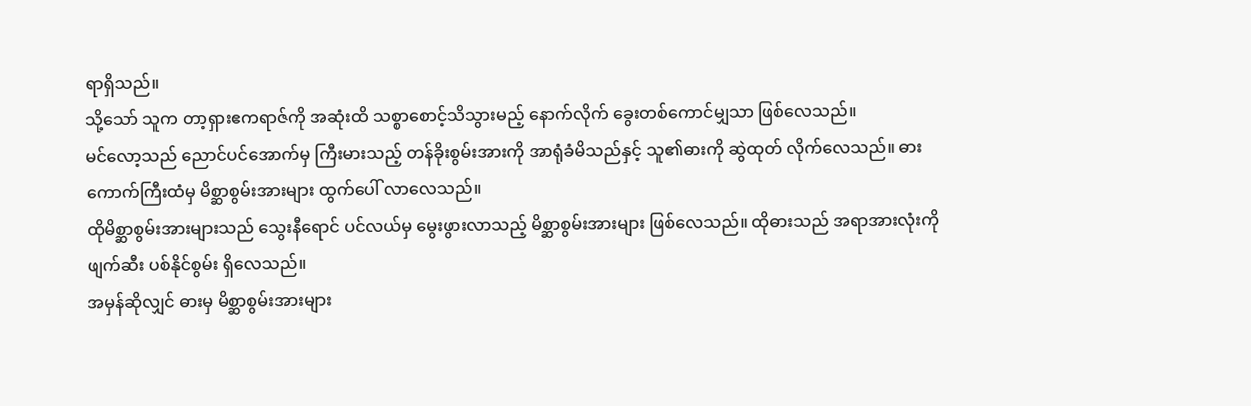ရာရှိသည်။
သို့သော် သူက တာ့ရှားဧကရာဇ်ကို အဆုံးထိ သစ္စာစောင့်သိသွားမည့် နောက်လိုက် ခွေးတစ်ကောင်မျှသာ ဖြစ်လေသည်။
မင်လော့သည် ညောင်ပင်အောက်မှ ကြီးမားသည့် တန်ခိုးစွမ်းအားကို အာရုံခံမိသည်နှင့် သူ၏ဓားကို ဆွဲထုတ် လိုက်လေသည်။ ဓားကောက်ကြီးထံမှ မိစ္ဆာစွမ်းအားများ ထွက်ပေါ် လာလေသည်။
ထိုမိစ္ဆာစွမ်းအားများသည် သွေးနီရောင် ပင်လယ်မှ မွေးဖွားလာသည့် မိစ္ဆာစွမ်းအားများ ဖြစ်လေသည်။ ထိုဓားသည် အရာအားလုံးကို ဖျက်ဆီး ပစ်နိုင်စွမ်း ရှိလေသည်။
အမှန်ဆိုလျှင် ဓားမှ မိစ္ဆာစွမ်းအားများ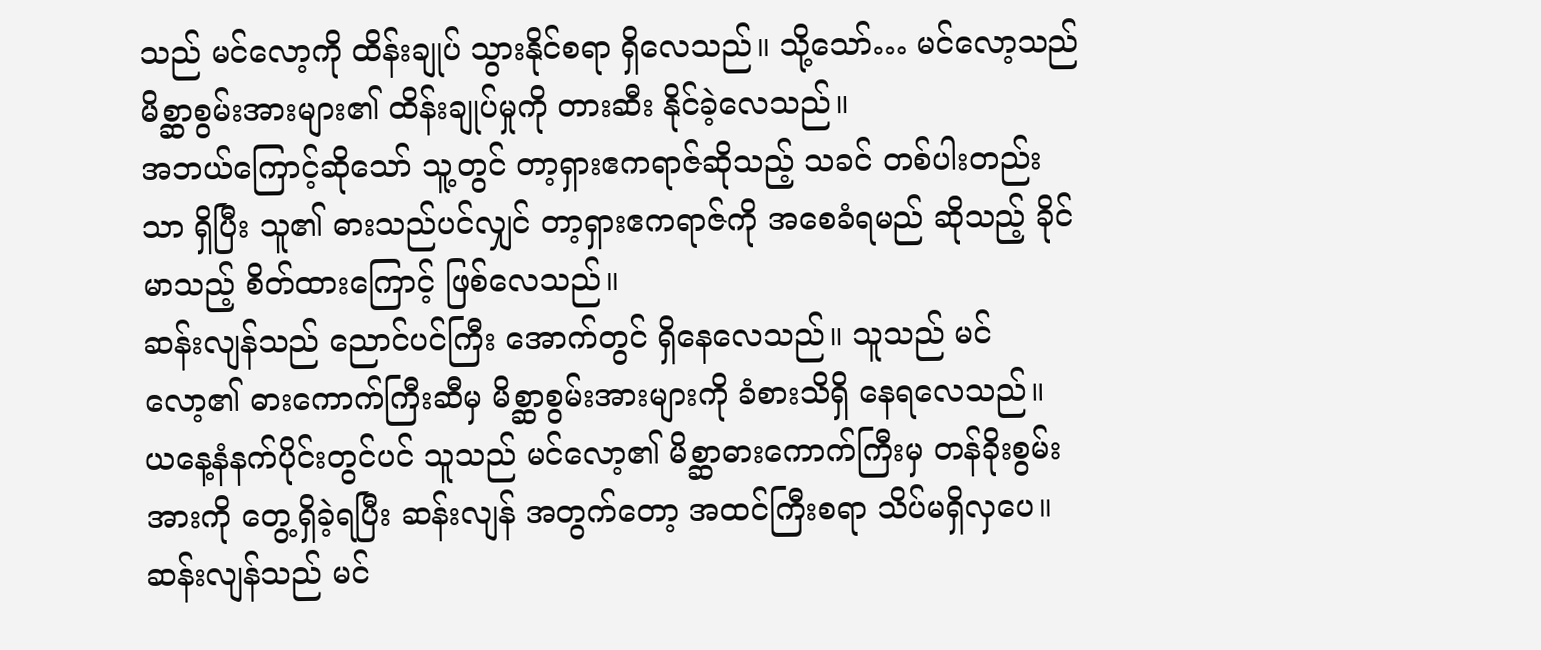သည် မင်လော့ကို ထိန်းချုပ် သွားနိုင်စရာ ရှိလေသည်။ သို့သော်… မင်လော့သည် မိစ္ဆာစွမ်းအားများ၏ ထိန်းချုပ်မှုကို တားဆီး နိုင်ခဲ့လေသည်။
အဘယ်ကြောင့်ဆိုသော် သူ့တွင် တာ့ရှားဧကရာဇ်ဆိုသည့် သခင် တစ်ပါးတည်းသာ ရှိပြီး သူ၏ ဓားသည်ပင်လျှင် တာ့ရှားဧကရာဇ်ကို အစေခံရမည် ဆိုသည့် ခိုင်မာသည့် စိတ်ထားကြောင့် ဖြစ်လေသည်။
ဆန်းလျန်သည် ညောင်ပင်ကြီး အောက်တွင် ရှိနေလေသည်။ သူသည် မင်လော့၏ ဓားကောက်ကြီးဆီမှ မိစ္ဆာစွမ်းအားများကို ခံစားသိရှိ နေရလေသည်။
ယနေ့နံနက်ပိုင်းတွင်ပင် သူသည် မင်လော့၏ မိစ္ဆာဓားကောက်ကြီးမှ တန်ခိုးစွမ်းအားကို တွေ့ရှိခဲ့ရပြီး ဆန်းလျန် အတွက်တော့ အထင်ကြီးစရာ သိပ်မရှိလှပေ။
ဆန်းလျန်သည် မင်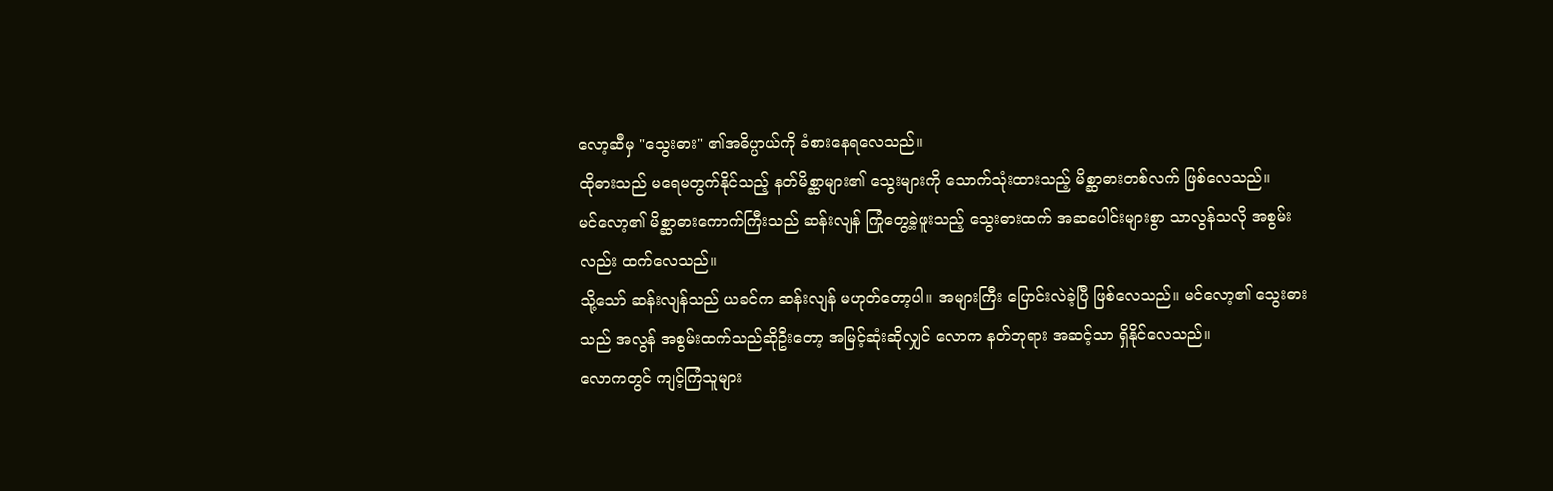လော့ဆီမှ "သွေးဓား" ၏အဓိပ္ပာယ်ကို ခံစားနေရလေသည်။
ထိုဓားသည် မရေမတွက်နိုင်သည့် နတ်မိစ္ဆာများ၏ သွေးများကို သောက်သုံးထားသည့် မိစ္ဆာဓားတစ်လက် ဖြစ်လေသည်။
မင်လော့၏ မိစ္ဆာဓားကောက်ကြီးသည် ဆန်းလျန် ကြုံတွေ့ခဲ့ဖူးသည့် သွေးဓားထက် အဆပေါင်းများစွာ သာလွန်သလို အစွမ်းလည်း ထက်လေသည်။
သို့သော် ဆန်းလျန်သည် ယခင်က ဆန်းလျန် မဟုတ်တော့ပါ။ အများကြီး ပြောင်းလဲခဲ့ပြီ ဖြစ်လေသည်။ မင်လော့၏ သွေးဓားသည် အလွန် အစွမ်းထက်သည်ဆိုဦးတော့ အမြင့်ဆုံးဆိုလျှင် လောက နတ်ဘုရား အဆင့်သာ ရှိနိုင်လေသည်။
လောကတွင် ကျင့်ကြံသူများ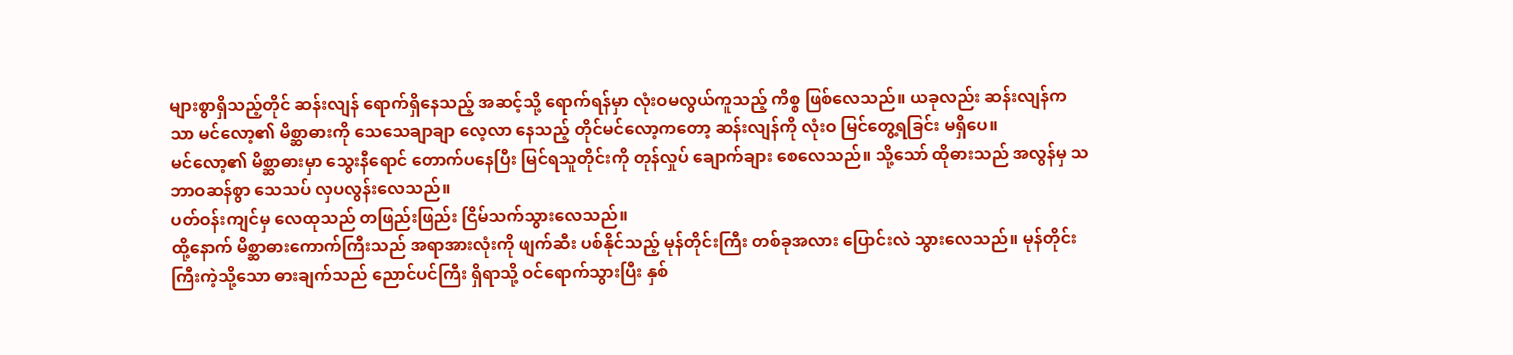များစွာရှိသည့်တိုင် ဆန်းလျန် ရောက်ရှိနေသည့် အဆင့်သို့ ရောက်ရန်မှာ လုံးဝမလွယ်ကူသည့် ကိစ္စ ဖြစ်လေသည်။ ယခုလည်း ဆန်းလျန်ကသာ မင်လော့၏ မိစ္ဆာဓားကို သေသေချာချာ လေ့လာ နေသည့် တိုင်မင်လော့ကတော့ ဆန်းလျန်ကို လုံးဝ မြင်တွေ့ရခြင်း မရှိပေ။
မင်လော့၏ မိစ္ဆာဓားမှာ သွေးနီရောင် တောက်ပနေပြီး မြင်ရသူတိုင်းကို တုန်လှုပ် ချောက်ချား စေလေသည်။ သို့သော် ထိုဓားသည် အလွန်မှ သဘာဝဆန်စွာ သေသပ် လှပလွန်းလေသည်။
ပတ်ဝန်းကျင်မှ လေထုသည် တဖြည်းဖြည်း ငြိမ်သက်သွားလေသည်။
ထို့နောက် မိစ္ဆာဓားကောက်ကြီးသည် အရာအားလုံးကို ဖျက်ဆီး ပစ်နိုင်သည့် မုန်တိုင်းကြီး တစ်ခုအလား ပြောင်းလဲ သွားလေသည်။ မုန်တိုင်းကြီးကဲ့သို့သော ဓားချက်သည် ညောင်ပင်ကြီး ရှိရာသို့ ဝင်ရောက်သွားပြီး နှစ်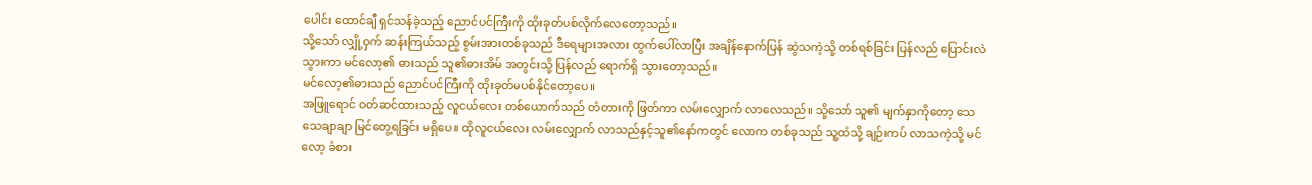ပေါင်း ထောင်ချီ ရှင်သန်ခဲ့သည့် ညောင်ပင်ကြီးကို ထိုးခုတ်ပစ်လိုက်လေတော့သည်။
သို့သော် လျှို့ဝှက် ဆန်းကြယ်သည့် စွမ်းအားတစ်ခုသည် ဒီရေများအလား ထွက်ပေါ်လာပြီး အချိန်နောက်ပြန် ဆွဲသကဲ့သို့ တစ်ရစ်ခြင်း ပြန်လည် ပြောင်းလဲသွားကာ မင်လော့၏ ဓားသည် သူ၏ဓားအိမ် အတွင်းသို့ ပြန်လည် ရောက်ရှိ သွားတော့သည်။
မင်လော့၏ဓားသည် ညောင်ပင်ကြီးကို ထိုးခုတ်မပစ်နိုင်တော့ပေ။
အဖြူရောင် ဝတ်ဆင်ထားသည့် လူငယ်လေး တစ်ယောက်သည် တံတားကို ဖြတ်ကာ လမ်းလျှောက် လာလေသည်။ သို့သော် သူ၏ မျက်နှာကိုတော့ သေသေချာချာ မြင်တွေ့ရခြင်း မရှိပေ။ ထိုလူငယ်လေး လမ်းလျှောက် လာသည်နှင့်သူ၏နော်ကတွင် လောက တစ်ခုသည် သူ့ထံသို့ ချဉ်းကပ် လာသကဲ့သို့ မင်လော့ ခံစား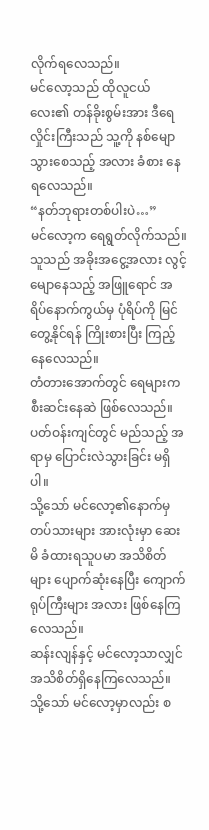လိုက်ရလေသည်။
မင်လော့သည် ထိုလူငယ်လေး၏ တန်ခိုးစွမ်းအား ဒီရေလှိုင်းကြီးသည် သူ့ကို နစ်မျော သွားစေသည့် အလား ခံစား နေရလေသည်။
“နတ်ဘုရားတစ်ပါးပဲ…”
မင်လော့က ရေရွတ်လိုက်သည်။
သူသည် အခိုးအငွေ့အလား လွင့်မျောနေသည့် အဖြူရောင် အရိပ်နောက်ကွယ်မှ ပုံရိပ်ကို မြင်တွေ့နိုင်ရန် ကြိုးစားပြီး ကြည့်နေလေသည်။
တံတားအောက်တွင် ရေများက စီးဆင်းနေဆဲ ဖြစ်လေသည်။ ပတ်ဝန်းကျင်တွင် မည်သည့် အရာမှ ပြောင်းလဲသွားခြင်း မရှိပါ။
သို့သော် မင်လော့၏နောက်မှ တပ်သားများ အားလုံးမှာ ဆေးမိ ခံထားရသူပမာ အသိစိတ်များ ပျောက်ဆုံးနေပြီး ကျောက်ရုပ်ကြီးများ အလား ဖြစ်နေကြလေသည်။
ဆန်းလျန်နှင့် မင်လော့သာလျှင် အသိစိတ်ရှိနေကြလေသည်။
သို့သော် မင်လော့မှာလည်း စ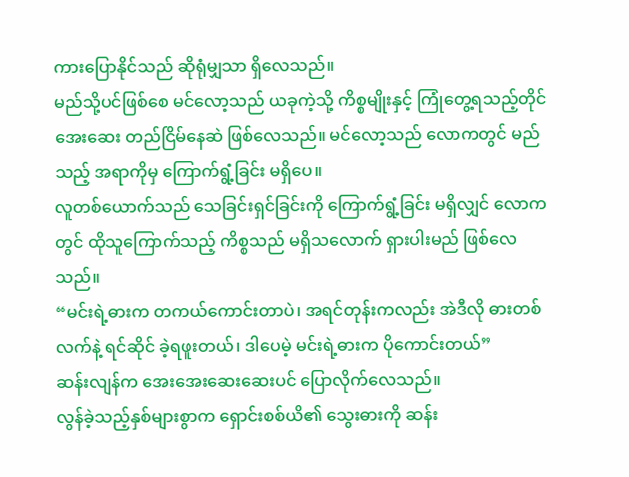ကားပြောနိုင်သည် ဆိုရုံမျှသာ ရှိလေသည်။
မည်သို့ပင်ဖြစ်စေ မင်လော့သည် ယခုကဲ့သို့ ကိစ္စမျိုးနှင့် ကြုံတွေ့ရသည့်တိုင် အေးဆေး တည်ငြိမ်နေဆဲ ဖြစ်လေသည်။ မင်လော့သည် လောကတွင် မည်သည့် အရာကိုမှ ကြောက်ရွံ့ခြင်း မရှိပေ။
လူတစ်ယောက်သည် သေခြင်းရှင်ခြင်းကို ကြောက်ရွံ့ခြင်း မရှိလျှင် လောကတွင် ထိုသူကြောက်သည့် ကိစ္စသည် မရှိသလောက် ရှားပါးမည် ဖြစ်လေသည်။
“မင်းရဲ့ဓားက တကယ်ကောင်းတာပဲ၊ အရင်တုန်းကလည်း အဲဒီလို ဓားတစ်လက်နဲ့ ရင်ဆိုင် ခဲ့ရဖူးတယ်၊ ဒါပေမဲ့ မင်းရဲ့ဓားက ပိုကောင်းတယ်”
ဆန်းလျန်က အေးအေးဆေးဆေးပင် ပြောလိုက်လေသည်။
လွန်ခဲ့သည့်နှစ်များစွာက ရှောင်းစစ်ယိ၏ သွေးဓားကို ဆန်း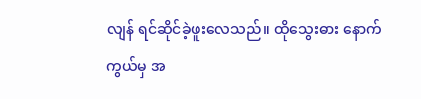လျန် ရင်ဆိုင်ခဲ့ဖူးလေသည်။ ထိုသွေးဓား နောက်ကွယ်မှ အ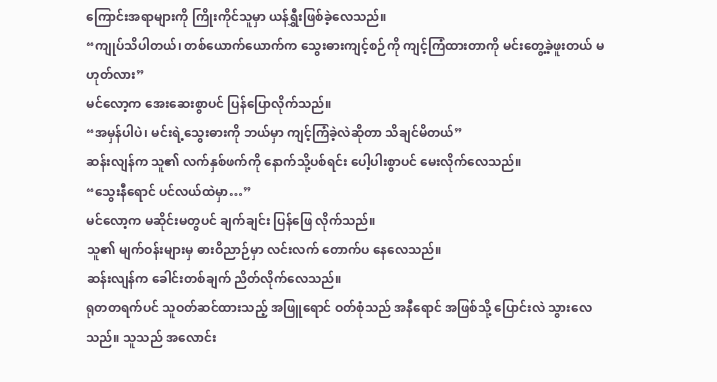ကြောင်းအရာများကို ကြိုးကိုင်သူမှာ ယန်ရွှီးဖြစ်ခဲ့လေသည်။
“ကျုပ်သိပါတယ်၊ တစ်ယောက်ယောက်က သွေးဓားကျင့်စဉ်ကို ကျင့်ကြံထားတာကို မင်းတွေ့ခဲ့ဖူးတယ် မဟုတ်လား”
မင်လော့က အေးဆေးစွာပင် ပြန်ပြောလိုက်သည်။
“အမှန်ပါပဲ၊ မင်းရဲ့သွေးဓားကို ဘယ်မှာ ကျင့်ကြံခဲ့လဲဆိုတာ သိချင်မိတယ်”
ဆန်းလျန်က သူ၏ လက်နှစ်ဖက်ကို နောက်သို့ပစ်ရင်း ပေါ့ပါးစွာပင် မေးလိုက်လေသည်။
“သွေးနီရောင် ပင်လယ်ထဲမှာ…”
မင်လော့က မဆိုင်းမတွပင် ချက်ချင်း ပြန်ဖြေ လိုက်သည်။
သူ၏ မျက်ဝန်းများမှ ဓားဝိညာဉ်မှာ လင်းလက် တောက်ပ နေလေသည်။
ဆန်းလျန်က ခေါင်းတစ်ချက် ညိတ်လိုက်လေသည်။
ရုတတရက်ပင် သူဝတ်ဆင်ထားသည့် အဖြူရောင် ဝတ်စုံသည် အနီရောင် အဖြစ်သို့ ပြောင်းလဲ သွားလေသည်။ သူသည် အလောင်း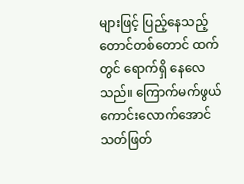များဖြင့် ပြည့်နေသည့် တောင်တစ်တောင် ထက်တွင် ရောက်ရှိ နေလေသည်။ ကြောက်မက်ဖွယ် ကောင်းလောက်အောင် သတ်ဖြတ်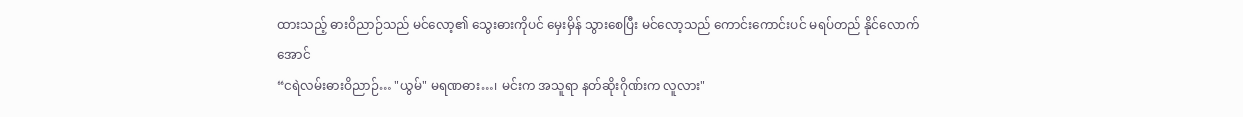ထားသည့် ဓားဝိညာဉ်သည် မင်လော့၏ သွေးဓားကိုပင် မှေးမှိန် သွားစေပြီး မင်လော့သည် ကောင်းကောင်းပင် မရပ်တည် နိုင်လောက်အောင်
“ငရဲလမ်းဓားဝိညာဉ်… "ယွမ်" မရဏဓား…၊ မင်းက အသူရာ နတ်ဆိုးဂိုဏ်းက လူလား"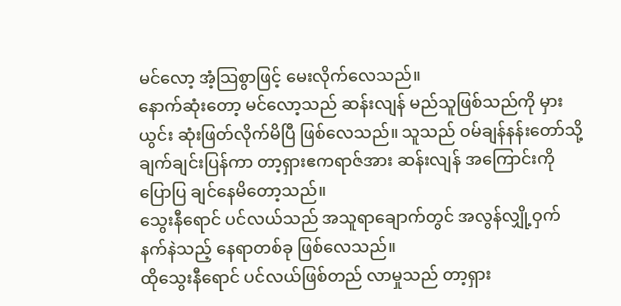မင်လော့ အံ့သြစွာဖြင့် မေးလိုက်လေသည်။
နောက်ဆုံးတော့ မင်လော့သည် ဆန်းလျန် မည်သူဖြစ်သည်ကို မှားယွင်း ဆုံးဖြတ်လိုက်မိပြီ ဖြစ်လေသည်။ သူသည် ဝမ်ချန်နန်းတော်သို့ ချက်ချင်းပြန်ကာ တာ့ရှားဧကရာဇ်အား ဆန်းလျန် အကြောင်းကို ပြောပြ ချင်နေမိတော့သည်။
သွေးနီရောင် ပင်လယ်သည် အသူရာချောက်တွင် အလွန်လျှို့ဝှက် နက်နဲသည့် နေရာတစ်ခု ဖြစ်လေသည်။
ထိုသွေးနီရောင် ပင်လယ်ဖြစ်တည် လာမှုသည် တာ့ရှား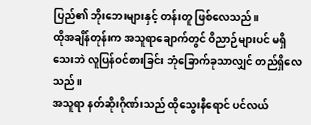ပြည်၏ ဘိုးဘေးများနှင့် တန်းတူ ဖြစ်လေသည်။
ထိုအချိန်တုန်းက အသူရာချောက်တွင် ဝိညာဉ်များပင် မရှိသေးဘဲ လူပြန်ဝင်စားခြင်း ဘုံခြောက်ခုသာလျှင် တည်ရှိလေသည်။
အသူရာ နတ်ဆိုးဂိုဏ်းသည် ထိုသွေးနီရောင် ပင်လယ်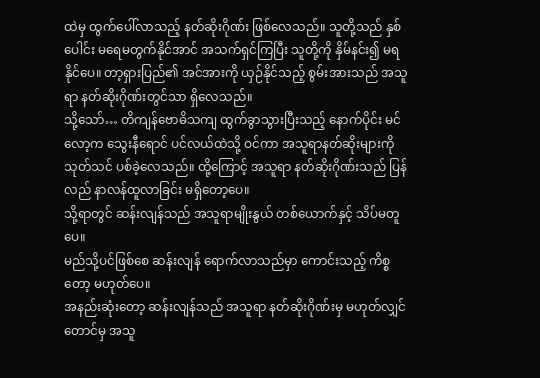ထဲမှ ထွက်ပေါ်လာသည့် နတ်ဆိုးဂိုဏ်း ဖြစ်လေသည်။ သူတို့သည် နှစ်ပေါင်း မရေမတွက်နိုင်အာင် အသက်ရှင်ကြပြီး သူတို့ကို နှိမ်နင်း၍ မရနိုင်ပေ။ တာ့ရှားပြည်၏ အင်အားကို ယှဉ်နိုင်သည့် စွမ်းအားသည် အသူရာ နတ်ဆိုးဂိုဏ်းတွင်သာ ရှိလေသည်။
သို့သော်… တိကျန်ဗောဓိသကျ ထွက်ခွာသွားပြီးသည့် နောက်ပိုင်း မင်လော့က သွေးနီရောင် ပင်လယ်ထဲသို့ ဝင်ကာ အသူရာနတ်ဆိုးများကို သုတ်သင် ပစ်ခဲ့လေသည်။ ထို့ကြောင့် အသူရာ နတ်ဆိုးဂိုဏ်းသည် ပြန်လည် နာလန်ထူလာခြင်း မရှိတော့ပေ။
သို့ရာတွင် ဆန်းလျန်သည် အသူရာမျိုးနွယ် တစ်ယောက်နှင့် သိပ်မတူပေ။
မည်သို့ပင်ဖြစ်စေ ဆန်းလျန် ရောက်လာသည်မှာ ကောင်းသည့် ကိစ္စတော့ မဟုတ်ပေ။
အနည်းဆုံးတော့ ဆန်းလျန်သည် အသူရာ နတ်ဆိုးဂိုဏ်းမှ မဟုတ်လျှင် တောင်မှ အသူ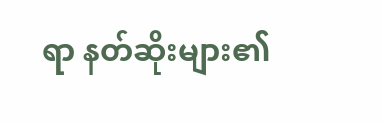ရာ နတ်ဆိုးများ၏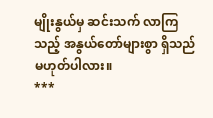မျိုးနွယ်မှ ဆင်းသက် လာကြသည့် အနွယ်တော်များစွာ ရှိသည် မဟုတ်ပါလား။
***